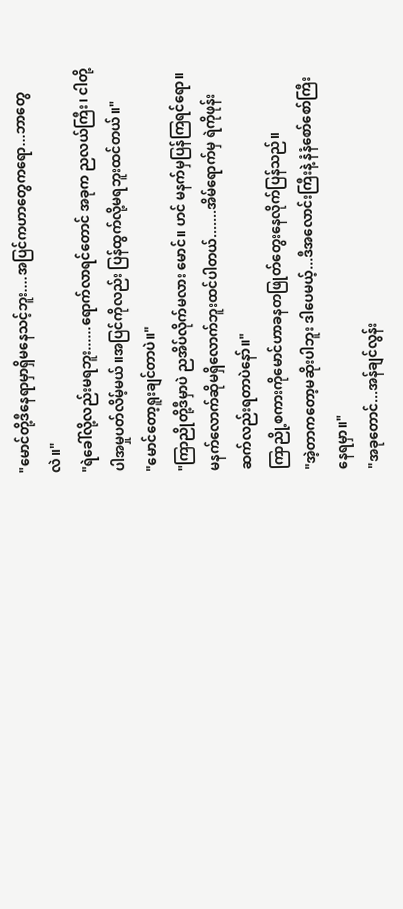"မောင်တို့ဒီနေရာမှာရှိမနေသင့်ဘူး....အပြင်ကဟာတွေကရော...ဘာတွေလဲ။"
"ရဲခေါ်လို့လည်းမရဘူး......ရောက်လာရင်တောင် အခုက ညလယ်ကြီး၊ ငါတို့ပါအမှုပတ်လိမ့်မယ်။အပြင်ကိုလည်း ပြန်ထွက်လို့မရဘူးထင်တယ်။"
"မောင်တော့ရူးချင်တာပဲ။"
"ကြာညိုတို့ဒီမှာပဲ ညအိပ်လိုက်မလား မောင်။ ဟင် မနက်မှပြန်ကြရင်ရော။မနက်လောက်ဆိုမရှိလောက်ဘူးထင်ပါတယ်.......အိမ်ရောက်မှ ရဲကိုဖုန်းဆက်လည်းရတာပဲနော်။"
ကြာညို့စကားကိုမောင်ဟာခနတဖြုတ်တွေးနေလိုက်ပြန်သည်။
"အဲ့တာကတော့မဆိုးပါဘူး ဒါပေမယ့်...ဒီအလောင်းကြီးနဲ့ နံနံစော်စော်ကြီးနေရမှာ။"
"အခုတောင်...အန်ချင်လွန်း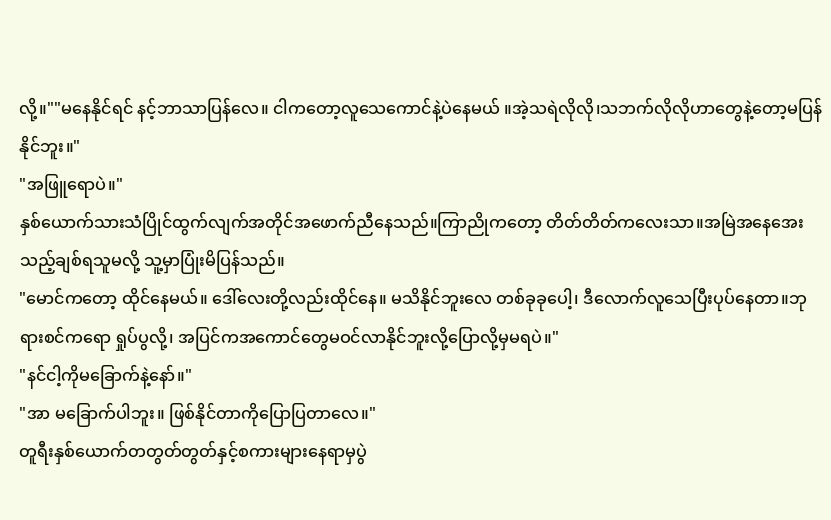လို့။""မနေနိုင်ရင် နင့်ဘာသာပြန်လေ။ ငါကတော့လူသေကောင်နဲ့ပဲနေမယ် ။အဲ့သရဲလိုလို၊သဘက်လိုလိုဟာတွေနဲ့တော့မပြန်နိုင်ဘူး။"
"အဖြူရောပဲ။"
နှစ်ယောက်သားသံပြိုင်ထွက်လျက်အတိုင်အဖောက်ညီနေသည်။ကြာညိုကတော့ တိတ်တိတ်ကလေးသာ။အမြဲအနေအေးသည့်ချစ်ရသူမလို့ သူ့မှာပြုံးမိပြန်သည်။
"မောင်ကတော့ ထိုင်နေမယ်။ ဒေါ်လေးတို့လည်းထိုင်နေ။ မသိနိုင်ဘူးလေ တစ်ခုခုပေါ့၊ ဒီလောက်လူသေပြီးပုပ်နေတာ။ဘုရားစင်ကရော ရှုပ်ပွလို့၊ အပြင်ကအကောင်တွေမဝင်လာနိုင်ဘူးလို့ပြောလို့မှမရပဲ။"
"နင်ငါ့ကိုမခြောက်နဲ့နော်။"
"အာ မခြောက်ပါဘူး။ ဖြစ်နိုင်တာကိုပြောပြတာလေ။"
တူရီးနှစ်ယောက်တတွတ်တွတ်နှင့်စကားများနေရာမှပွဲ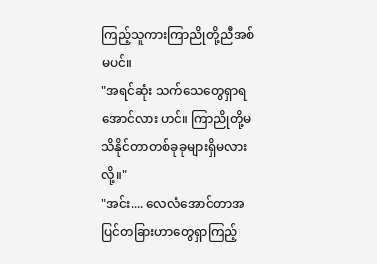ကြည့်သူကားကြာညိုတို့ညီအစ်မပင်။
"အရင်ဆုံး သက်သေတွေရှာရအောင်လား ဟင်။ ကြာညိုတို့မသိနိုင်တာတစ်ခုခုများရှိမလားလို့။"
"အင်း.... လေလံအောင်တာအပြင်တခြားဟာတွေရှာကြည့်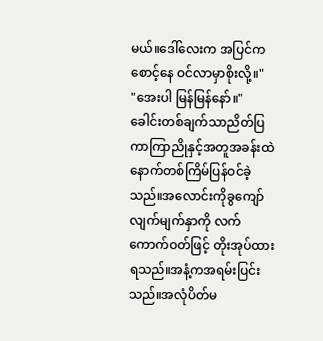မယ်။ဒေါ်လေးက အပြင်ကစောင့်နေ ဝင်လာမှာစိုးလို့။"
"အေးပါ မြန်မြန်နော်။"
ခေါင်းတစ်ချက်သာညိတ်ပြကာကြာညိုနှင့်အတူအခန်းထဲနောက်တစ်ကြိမ်ပြန်ဝင်ခဲ့သည်။အလောင်းကိုခွကျော်လျက်မျက်နှာကို လက်ကောက်ဝတ်ဖြင့် တိုးအုပ်ထားရသည်။အနံ့ကအရမ်းပြင်းသည်။အလုံပိတ်မ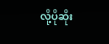လို့ပိုဆိုး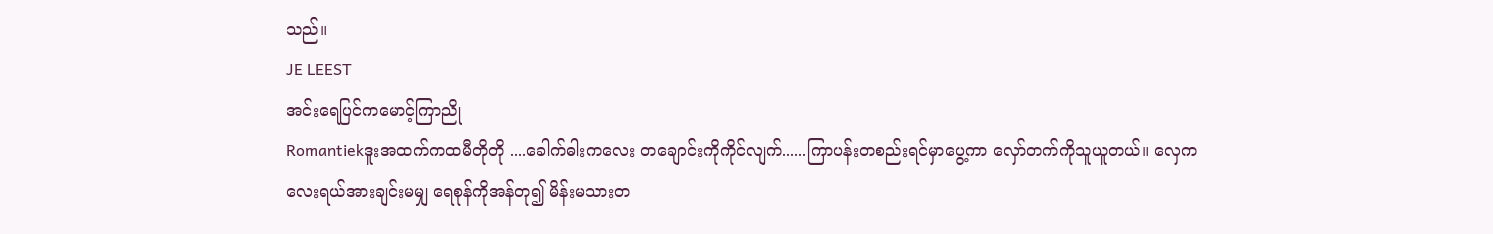သည်။
JE LEEST
အင်းရေပြင်ကမောင့်ကြာညို
Romantiekဒူးအထက်ကထမီတိုတို ....ခေါက်ဓါးကလေး တချောင်းကိုကိုင်လျက်......ကြာပန်းတစည်းရင်မှာပွေ့ကာ လှော်တက်ကိုသူယူတယ်။ လှေကလေးရယ်အားချင်းမမျှ ရေစုန်ကိုအန်တု၍ မိန်းမသားတ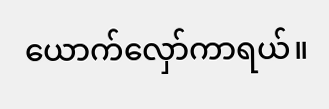ယောက်လှော်ကာရယ်။